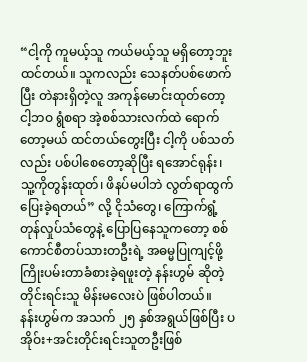“ငါ့ကို ကူမယ့်သူ ကယ်မယ့်သူ မရှိတော့ဘူးထင်တယ်။ သူကလည်း သေနတ်ပစ်ဖောက်ပြီး တဲနားရှိတဲ့လူ အကုန်မောင်းထုတ်တော့ ငါ့ဘဝ ရွံစရာ အဲ့စစ်သားလက်ထဲ ရောက်တော့မယ် ထင်တယ်တွေးပြီး ငါ့ကို ပစ်သတ်လည်း ပစ်ပါစေတော့ဆိုပြီး ရအောင်ရုန်း၊ သူ့ကိုတွန်းထုတ်၊ ဖိနပ်မပါဘဲ လွတ်ရာထွက်ပြေးခဲ့ရတယ်” လို့ ငိုသံတွေ၊ ကြောက်ရွံ့တုန်လှုပ်သံတွေနဲ့ ပြောပြနေသူကတော့ စစ်ကောင်စီတပ်သားတဦးရဲ့ အဓမ္မပြုကျင့်ဖို့ကြိုးပမ်းတာခံစားခဲ့ရဖူးတဲ့ နန်းဟွမ် ဆိုတဲ့ တိုင်းရင်းသူ မိန်းမလေးပဲ ဖြစ်ပါတယ်။
နန်းဟွမ်က အသက် ၂၅ နှစ်အရွယ်ဖြစ်ပြီး ပအိုဝ်း+အင်းတိုင်းရင်းသူတဦးဖြစ်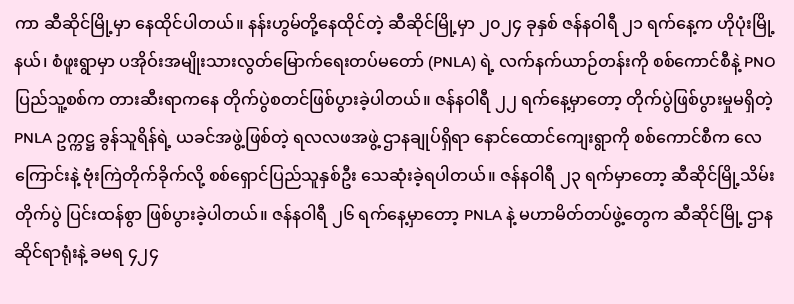ကာ ဆီဆိုင်မြို့မှာ နေထိုင်ပါတယ်။ နန်းဟွမ်တို့နေထိုင်တဲ့ ဆီဆိုင်မြို့မှာ ၂၀၂၄ ခုနှစ် ဇန်နဝါရီ ၂၁ ရက်နေ့က ဟိုပုံးမြို့နယ်၊ စံဖူးရွာမှာ ပအိုဝ်းအမျိုးသားလွတ်မြောက်ရေးတပ်မတော် (PNLA) ရဲ့ လက်နက်ယာဉ်တန်းကို စစ်ကောင်စီနဲ့ PNO ပြည်သူ့စစ်က တားဆီးရာကနေ တိုက်ပွဲစတင်ဖြစ်ပွားခဲ့ပါတယ်။ ဇန်နဝါရီ ၂၂ ရက်နေ့မှာတော့ တိုက်ပွဲဖြစ်ပွားမှုမရှိတဲ့ PNLA ဥက္ကဋ္ဌ ခွန်သူရိန်ရဲ့ ယခင်အဖွဲ့ဖြစ်တဲ့ ရလလဖအဖွဲ့ ဌာနချုပ်ရှိရာ နောင်ထောင်ကျေးရွာကို စစ်ကောင်စီက လေကြောင်းနဲ့ ဗုံးကြဲတိုက်ခိုက်လို့ စစ်ရှောင်ပြည်သူနှစ်ဦး သေဆုံးခဲ့ရပါတယ်။ ဇန်နဝါရီ ၂၃ ရက်မှာတော့ ဆီဆိုင်မြို့သိမ်းတိုက်ပွဲ ပြင်းထန်စွာ ဖြစ်ပွားခဲ့ပါတယ်။ ဇန်နဝါရီ ၂၆ ရက်နေ့မှာတော့ PNLA နဲ့ မဟာမိတ်တပ်ဖွဲ့တွေက ဆီဆိုင်မြို့ ဌာနဆိုင်ရာရုံးနဲ့ ခမရ ၄၂၄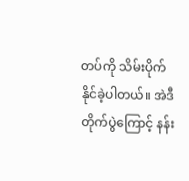တပ်ကို သိမ်းပိုက်နိုင်ခဲ့ပါတယ်။ အဲဒီတိုက်ပွဲကြောင့် နန်း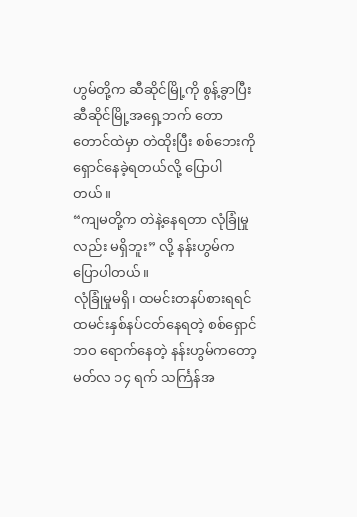ဟွမ်တို့က ဆီဆိုင်မြို့ကို စွန့်ခွာပြီး ဆီဆိုင်မြို့အရှေ့ဘက် တောတောင်ထဲမှာ တဲထိုးပြီး စစ်ဘေးကို ရှောင်နေခဲ့ရတယ်လို့ ပြောပါတယ်။
“ကျမတို့က တဲနဲ့နေရတာ လုံခြုံမှုလည်း မရှိဘူး” လို့ နန်းဟွမ်က ပြောပါတယ်။
လုံခြုံမှုမရှိ၊ ထမင်းတနပ်စားရရင် ထမင်းနှစ်နပ်ငတ်နေရတဲ့ စစ်ရှောင်ဘဝ ရောက်နေတဲ့ နန်းဟွမ်ကတော့ မတ်လ ၁၄ ရက် သင်္ကြန်အ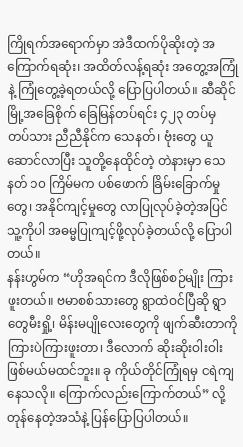ကြိုရက်အရောက်မှာ အဲဒီထက်ပိုဆိုးတဲ့ အကြောက်ရဆုံး၊ အထိတ်လန့်ရဆုံး အတွေ့အကြုံနဲ့ ကြုံတွေ့ခဲ့ရတယ်လို့ ပြောပြပါတယ်။ ဆီဆိုင်မြို့အခြေစိုက် ခြေမြန်တပ်ရင်း ၄၂၃ တပ်မှ တပ်သား ညီညီနိုင်က သေနတ်၊ ဗုံးတွေ ယူဆောင်လာပြီး သူတို့နေထိုင်တဲ့ တဲနားမှာ သေနတ် ၁၀ ကြိမ်မက ပစ်ဖောက် ခြိမ်းခြောက်မှုတွေ၊ အနိုင်ကျင့်မှုတွေ လာပြုလုပ်ခဲ့တဲ့အပြင် သူ့ကိုပါ အဓမ္မပြုကျင့်ဖို့လုပ်ခဲ့တယ်လို့ ပြောပါတယ်။
နန်းဟွမ်က “ဟိုအရင်က ဒီလိုဖြစ်စဉ်မျိုး ကြားဖူးတယ်။ ဗမာစစ်သားတွေ ရွာထဲဝင်ပြီဆို ရွာတွေမီးရှို့၊ မိန်းမပျိုလေးတွေကို ဖျက်ဆီးတာကို ကြားပဲကြားဖူးတာ၊ ဒီလောက် ဆိုးဆိုးဝါးဝါး ဖြစ်မယ်မထင်ဘူး။ ခု ကိုယ်တိုင်ကြုံရမှ ငရဲကျနေသလို။ ကြောက်လည်းကြောက်တယ်” လို့ တုန်နေတဲ့အသံနဲ့ ပြန်ပြောပြပါတယ်။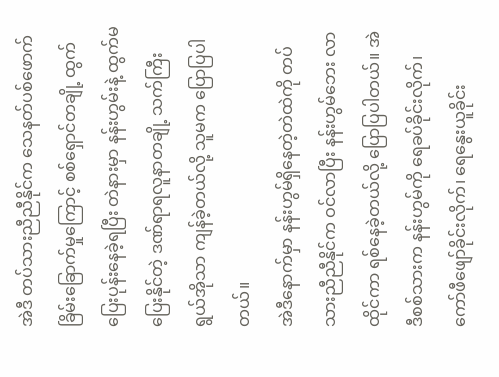အဲဒီ တပ်သားညီညီနိုင်က သေနတ်ပစ်ဖောက် ခြိမ်းခြောက်မှုကြောင့် စစ်ရှောင်တချို့ ထွက်ပြေးပုန်းနေခဲ့ရပြီး တဲနားမှာ နန်းဟွမ်းနဲ့ ထွက်မပြေးနိုင်တဲ့ ဒဏ်ရာရလူနာတချို့ သက်ကြီးရွယ်အိုသာ ကျန်ခဲ့တယ်လို့ သူမက ပြောပြပါတယ်။
အဲဒီနောက်မှာ နန်းဟွမ်ရှိနေတဲ့တဲထဲကို တပ်သားညီညီနိုင်က ဝင်လာပြီး နန်းဟွမ်ဘေး လာထိုင်ကာ ရစ်နေခဲ့တယ်လို့ ပြောပြပါတယ်။ အဲဒီစစ်သားက နန်းဟွမ်ကို ရေခပ်ခိုင်းလိုက်၊ ကော်ဖီဖျော်ခိုင်းလိုက်၊ ရေနွေးယူခိုင်း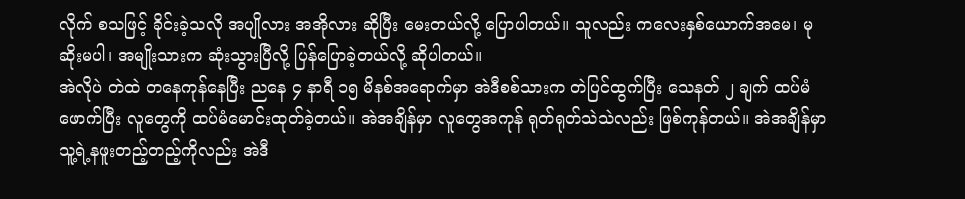လိုက် စသဖြင့် ခိုင်းခဲ့သလို အပျိုလား အအိုလား ဆိုပြီး မေးတယ်လို့ ပြောပါတယ်။ သူလည်း ကလေးနှစ်ယောက်အမေ၊ မုဆိုးမပါ၊ အမျိုးသားက ဆုံးသွားပြီလို့ ပြန်ပြောခဲ့တယ်လို့ ဆိုပါတယ်။
အဲလိုပဲ တဲထဲ တနေကုန်နေပြီး ညနေ ၄ နာရီ ၁၅ မိနစ်အရောက်မှာ အဲဒီစစ်သားက တဲပြင်ထွက်ပြီး သေနတ် ၂ ချက် ထပ်မံဖောက်ပြီး လူတွေကို ထပ်မံမောင်းထုတ်ခဲ့တယ်။ အဲအချိန်မှာ လူတွေအကုန် ရုတ်ရုတ်သဲသဲလည်း ဖြစ်ကုန်တယ်။ အဲအချိန်မှာ သူ့ရဲ့နဖူးတည့်တည့်ကိုလည်း အဲဒီ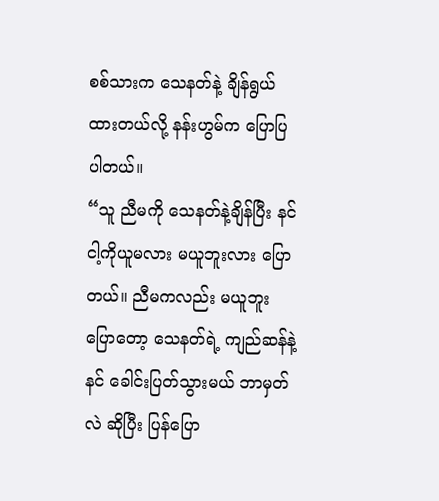စစ်သားက သေနတ်နဲ့ ချိန်ရွယ်ထားတယ်လို့ နန်းဟွမ်က ပြောပြပါတယ်။
“သူ ညီမကို သေနတ်နဲ့ချိန်ပြီး နင် ငါ့ကိုယူမလား မယူဘူးလား ပြောတယ်။ ညီမကလည်း မယူဘူးပြောတော့ သေနတ်ရဲ့ ကျည်ဆန်နဲ့ နင် ခေါင်းပြတ်သွားမယ် ဘာမှတ်လဲ ဆိုပြီး ပြန်ပြော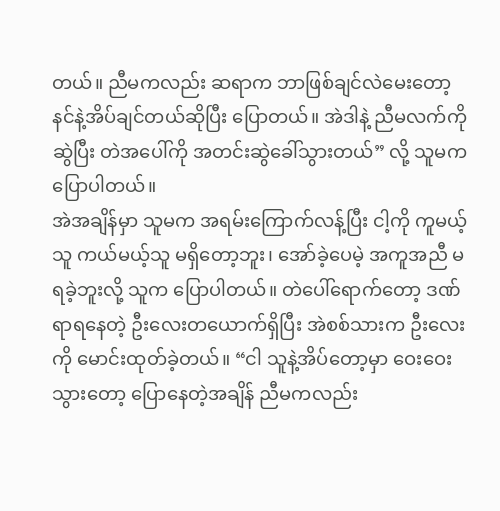တယ်။ ညီမကလည်း ဆရာက ဘာဖြစ်ချင်လဲမေးတော့ နင်နဲ့အိပ်ချင်တယ်ဆိုပြီး ပြောတယ်။ အဲဒါနဲ့ ညီမလက်ကိုဆွဲပြီး တဲအပေါ်ကို အတင်းဆွဲခေါ်သွားတယ်” လို့ သူမက ပြောပါတယ်။
အဲအချိန်မှာ သူမက အရမ်းကြောက်လန့်ပြီး ငါ့ကို ကူမယ့်သူ ကယ်မယ့်သူ မရှိတော့ဘူး၊ အော်ခဲ့ပေမဲ့ အကူအညီ မရခဲ့ဘူးလို့ သူက ပြောပါတယ်။ တဲပေါ်ရောက်တော့ ဒဏ်ရာရနေတဲ့ ဦးလေးတယောက်ရှိပြီး အဲစစ်သားက ဦးလေးကို မောင်းထုတ်ခဲ့တယ်။ “ငါ သူနဲ့အိပ်တော့မှာ ဝေးဝေးသွားတော့ ပြောနေတဲ့အချိန် ညီမကလည်း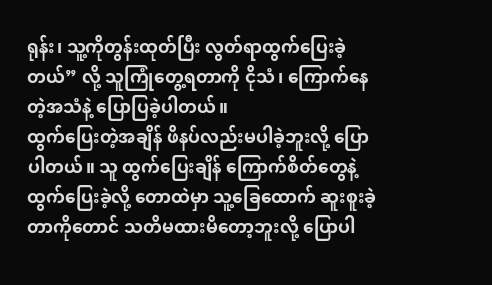ရုန်း၊ သူ့ကိုတွန်းထုတ်ပြီး လွတ်ရာထွက်ပြေးခဲ့တယ်” လို့ သူကြုံတွေ့ရတာကို ငိုသံ၊ ကြောက်နေတဲ့အသံနဲ့ ပြောပြခဲ့ပါတယ်။
ထွက်ပြေးတဲ့အချိန် ဖိနပ်လည်းမပါခဲ့ဘူးလို့ ပြောပါတယ်။ သူ ထွက်ပြေးချိန် ကြောက်စိတ်တွေနဲ့ ထွက်ပြေးခဲ့လို့ တောထဲမှာ သူ့ခြေထောက် ဆူးစူးခဲ့တာကိုတောင် သတိမထားမိတော့ဘူးလို့ ပြောပါ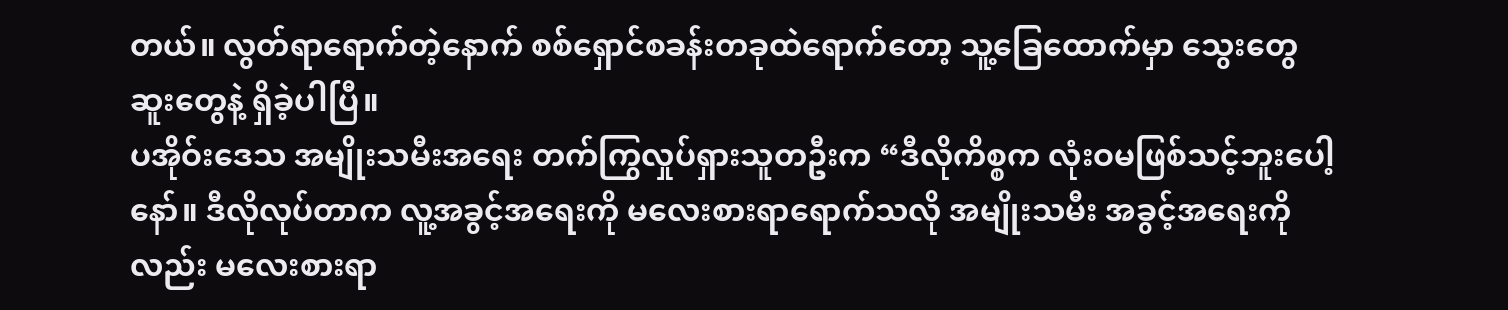တယ်။ လွတ်ရာရောက်တဲ့နောက် စစ်ရှောင်စခန်းတခုထဲရောက်တော့ သူ့ခြေထောက်မှာ သွေးတွေ ဆူးတွေနဲ့ ရှိခဲ့ပါပြီ။
ပအိုဝ်းဒေသ အမျိုးသမီးအရေး တက်ကြွလှုပ်ရှားသူတဦးက “ဒီလိုကိစ္စက လုံးဝမဖြစ်သင့်ဘူးပေါ့နော်။ ဒီလိုလုပ်တာက လူ့အခွင့်အရေးကို မလေးစားရာရောက်သလို အမျိုးသမီး အခွင့်အရေးကိုလည်း မလေးစားရာ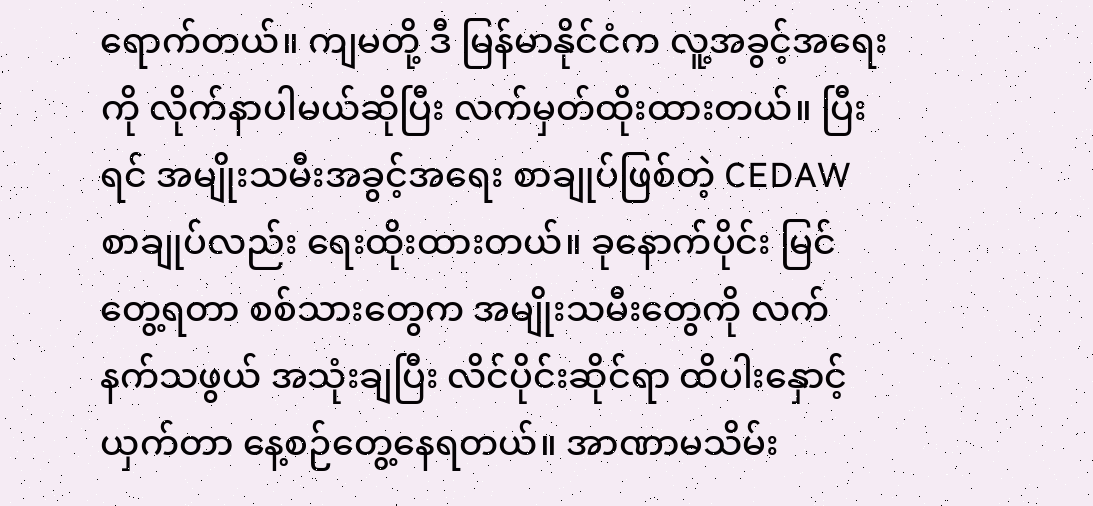ရောက်တယ်။ ကျမတို့ ဒီ မြန်မာနိုင်ငံက လူ့အခွင့်အရေးကို လိုက်နာပါမယ်ဆိုပြီး လက်မှတ်ထိုးထားတယ်။ ပြီးရင် အမျိုးသမီးအခွင့်အရေး စာချုပ်ဖြစ်တဲ့ CEDAW စာချုပ်လည်း ရေးထိုးထားတယ်။ ခုနောက်ပိုင်း မြင်တွေ့ရတာ စစ်သားတွေက အမျိုးသမီးတွေကို လက်နက်သဖွယ် အသုံးချပြီး လိင်ပိုင်းဆိုင်ရာ ထိပါးနှောင့်ယှက်တာ နေ့စဉ်တွေ့နေရတယ်။ အာဏာမသိမ်း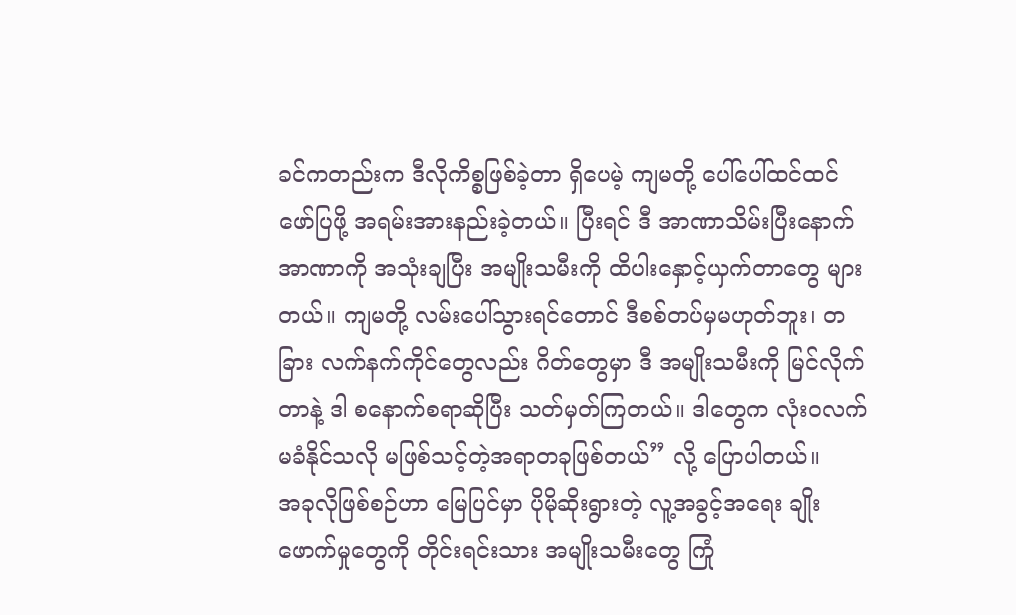ခင်ကတည်းက ဒီလိုကိစ္စဖြစ်ခဲ့တာ ရှိပေမဲ့ ကျမတို့ ပေါ်ပေါ်ထင်ထင် ဖော်ပြဖို့ အရမ်းအားနည်းခဲ့တယ်။ ပြီးရင် ဒီ အာဏာသိမ်းပြီးနောက် အာဏာကို အသုံးချပြီး အမျိုးသမီးကို ထိပါးနှောင့်ယှက်တာတွေ များတယ်။ ကျမတို့ လမ်းပေါ်သွားရင်တောင် ဒီစစ်တပ်မှမဟုတ်ဘူး၊ တခြား လက်နက်ကိုင်တွေလည်း ဂိတ်တွေမှာ ဒီ အမျိုးသမီးကို မြင်လိုက်တာနဲ့ ဒါ စနောက်စရာဆိုပြီး သတ်မှတ်ကြတယ်။ ဒါတွေက လုံးဝလက်မခံနိုင်သလို မဖြစ်သင့်တဲ့အရာတခုဖြစ်တယ်” လို့ ပြောပါတယ်။
အခုလိုဖြစ်စဉ်ဟာ မြေပြင်မှာ ပိုမိုဆိုးရွားတဲ့ လူ့အခွင့်အရေး ချိုးဖောက်မှုတွေကို တိုင်းရင်းသား အမျိုးသမီးတွေ ကြုံ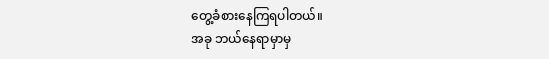တွေ့ခံစားနေကြရပါတယ်။
အခု ဘယ်နေရာမှာမှ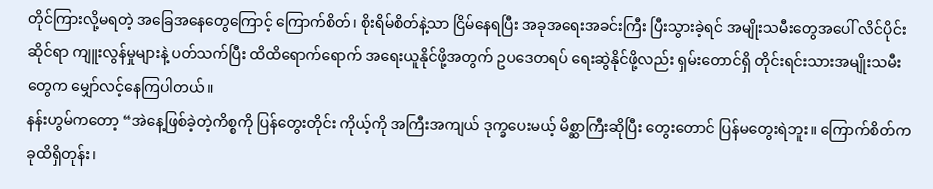တိုင်ကြားလို့မရတဲ့ အခြေအနေတွေကြောင့် ကြောက်စိတ်၊ စိုးရိမ်စိတ်နဲ့သာ ငြိမ်နေရပြီး အခုအရေးအခင်းကြီး ပြီးသွားခဲ့ရင် အမျိုးသမီးတွေအပေါ် လိင်ပိုင်းဆိုင်ရာ ကျူးလွန်မှုများနဲ့ ပတ်သက်ပြီး ထိထိရောက်ရောက် အရေးယူနိုင်ဖို့အတွက် ဥပဒေတရပ် ရေးဆွဲနိုင်ဖို့လည်း ရှမ်းတောင်ရှိ တိုင်းရင်းသားအမျိုးသမီးတွေက မျှော်လင့်နေကြပါတယ်။
နန်းဟွမ်ကတော့ “အဲနေ့ဖြစ်ခဲ့တဲ့ကိစ္စကို ပြန်တွေးတိုင်း ကိုယ့်ကို အကြီးအကျယ် ဒုက္ခပေးမယ့် မိစ္ဆာကြီးဆိုပြီး တွေးတောင် ပြန်မတွေးရဲဘူး။ ကြောက်စိတ်က ခုထိရှိတုန်း၊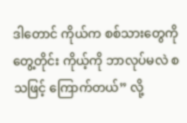ဒါတောင် ကိုယ်က စစ်သားတွေကိုတွေ့တိုင်း ကိုယ့်ကို ဘာလုပ်မလဲ စသဖြင့် ကြောက်တယ်” လို့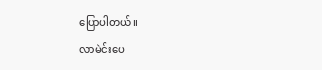ပြောပါတယ်။
လာမဲင်းပေ